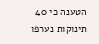הטענה כי 40 תינוקות נערפו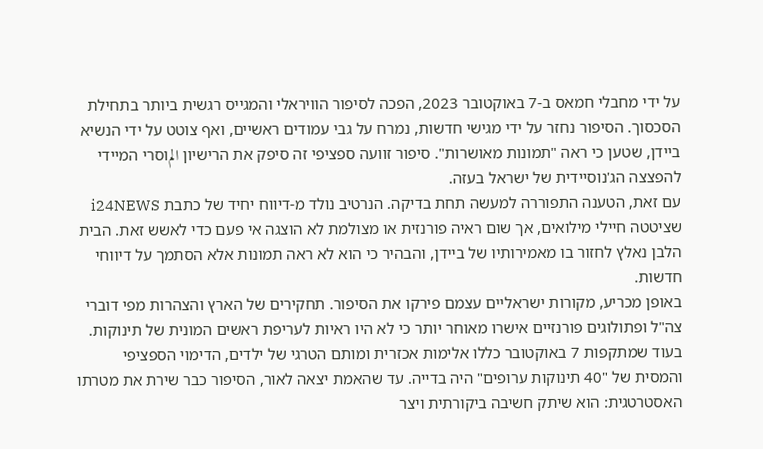על ידי מחבלי חמאס ב-7 באוקטובר 2023, הפכה לסיפור הוויראלי והמגייס רגשית ביותר בתחילת הסכסוך. הסיפור נחזר על ידי מגישי חדשות, נמרח על גבי עמודים ראשיים, ואף צוטט על ידי הנשיא ביידן, שטען כי ראה "תמונות מאושרות". סיפור זוועה ספציפי זה סיפק את הרישיון المוסרי המיידי להפצצה הג'נוסיידית של ישראל בעזה.
עם זאת, הטענה התפוררה למעשה תחת בדיקה. הנרטיב נולד מ-דיווח יחיד של כתבת i24NEWS שציטטה חיילי מילואים, אך שום ראיה פורנזית או מצולמת לא הוצגה אי פעם כדי לאשש זאת. הבית הלבן נאלץ לחזור בו מאמירותיו של ביידן, והבהיר כי הוא לא ראה תמונות אלא הסתמך על דיווחי חדשות.
באופן מכריע, מקורות ישראליים עצמם פירקו את הסיפור. תחקירים של הארץ והצהרות מפי דוברי צה"ל ופתולוגים פורנזיים אישרו מאוחר יותר כי לא היו ראיות לעריפת ראשים המונית של תינוקות. בעוד שמתקפות 7 באוקטובר כללו אלימות אכזרית ומותם הטרגי של ילדים, הדימוי הספציפי והמסית של "40 תינוקות ערופים" היה בדייה. עד שהאמת יצאה לאור, הסיפור כבר שירת את מטרתו האסטרטגית: הוא שיתק חשיבה ביקורתית ויצר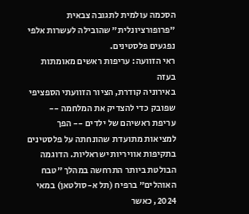הסכמה עולמית לתגובה צבאית "פרופורציונלית" שהובילה לעשרות אלפי נפגעים פלסטינים.
ראי הזוועה: עריפות ראשים מאומתות בעזה
באירוניה קודרת, הציור הזוועתי הספציפי שפובק כדי להצדיק את המלחמה -- עריפת ראשיהם של ילדים -- הפך למציאות מתועדת שהונחתה על פלסטינים בתקיפות אוויריות ישראליות. הדוגמה הבולטת ביותר התרחשה במהלך "טבח האוהלים" ברפיח (תל א-סולטאן) במאי 2024, כאשר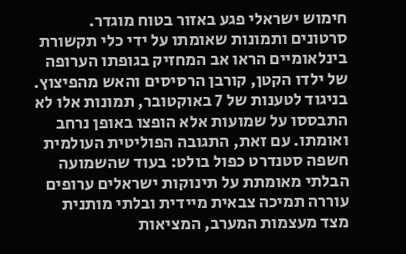חימוש ישראלי פגע באזור בטוח מוגדר. סרטונים ותמונות שאומתו על ידי כלי תקשורת בינלאומיים הראו אב המחזיק בגופתו הערופה של ילדו הקטן, קורבן הרסיסים והאש מהפיצוץ. בניגוד לטענות של 7 באוקטובר, תמונות אלו לא התבססו על שמועות אלא הופצו באופן נרחב ואומתו. עם זאת, התגובה הפוליטית העולמית חשפה סטנדרט כפול בולט: בעוד שהשמועה הבלתי מאומתת על תינוקות ישראלים ערופים עוררה תמיכה צבאית מיידית ובלתי מותנית מצד מעצמות המערב, המציאות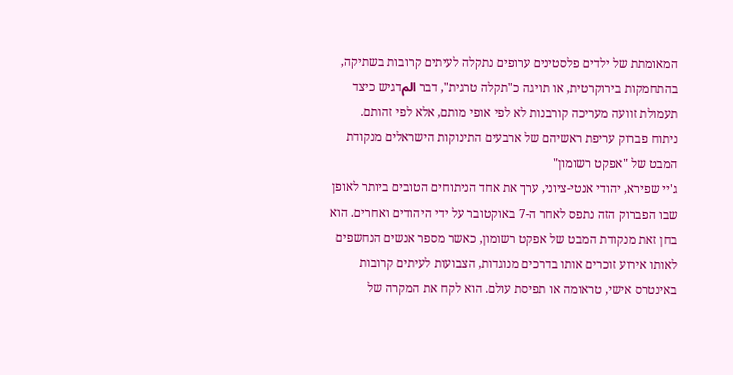המאומתת של ילדים פלסטינים ערופים נתקלה לעיתים קרובות בשתיקה, בהתחמקות בירוקרטית, או תויגה כ"תקלה טרגית", דבר المדגיש כיצד תעמולת זוועה מעריכה קורבנות לא לפי אופי מותם, אלא לפי זהותם.
ניתוח פברוק עריפת ראשיהם של ארבעים התינוקות הישראלים מנקודת המבט של "אפקט רשומון"
ג'יי שפירא, יהודי אנטי-ציוני, ערך את אחד הניתוחים הטובים ביותר לאופן שבו הפברוק הזה נתפס לאחר ה-7 באוקטובר על ידי היהודים ואחרים. הוא בחן זאת מנקודת המבט של אפקט רשומון, כאשר מספר אנשים הנחשפים לאותו אירוע זוכרים אותו בדרכים מנוגדות, הצבועות לעיתים קרובות באינטרס אישי, טראומה או תפיסת עולם. הוא לקח את המקרה של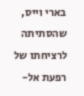בארי וייס, שהסתיתה לרציחתו של רפעת אל-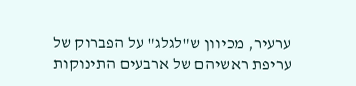ערעיר, מכיוון ש"לגלג" על הפברוק של עריפת ראשיהם של ארבעים התינוקות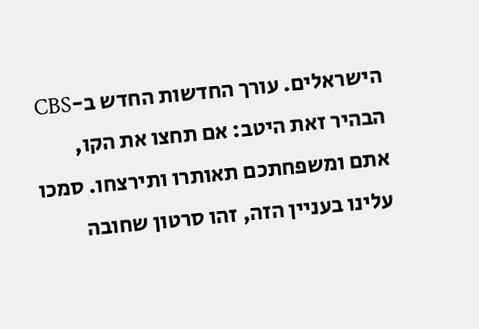הישראלים. עורך החדשות החדש ב-CBS הבהיר זאת היטב: אם תחצו את הקו, אתם ומשפחתכם תאותרו ותירצחו. סמכו עלינו בעניין הזה, זהו סרטון שחובה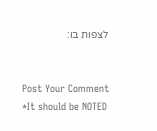לצפות בו:


Post Your Comment
*It should be NOTED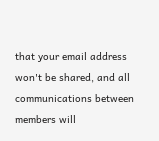that your email address won't be shared, and all communications between members will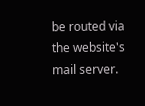be routed via the website's mail server.